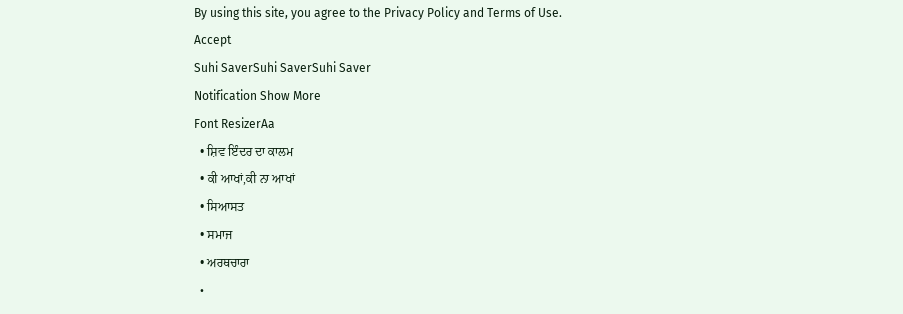By using this site, you agree to the Privacy Policy and Terms of Use.
Accept
Suhi SaverSuhi SaverSuhi Saver
Notification Show More
Font ResizerAa
  • ਸ਼ਿਵ ਇੰਦਰ ਦਾ ਕਾਲਮ
  • ਕੀ ਆਖਾਂ,ਕੀ ਨਾ ਆਖਾਂ
  • ਸਿਆਸਤ
  • ਸਮਾਜ
  • ਅਰਥਚਾਰਾ
  •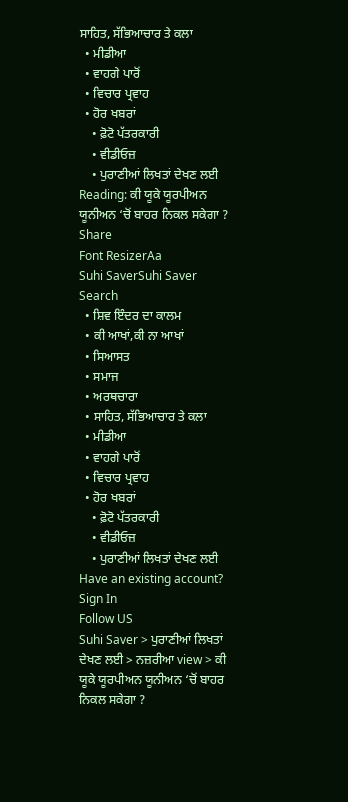ਸਾਹਿਤ, ਸੱਭਿਆਚਾਰ ਤੇ ਕਲਾ
  • ਮੀਡੀਆ
  • ਵਾਹਗੇ ਪਾਰੋਂ
  • ਵਿਚਾਰ ਪ੍ਰਵਾਹ
  • ਹੋਰ ਖਬਰਾਂ
    • ਫ਼ੋਟੋ ਪੱਤਰਕਾਰੀ
    • ਵੀਡੀਓਜ਼
    • ਪੁਰਾਣੀਆਂ ਲਿਖਤਾਂ ਦੇਖਣ ਲਈ
Reading: ਕੀ ਯੂਕੇ ਯੂਰਪੀਅਨ ਯੂਨੀਅਨ ‘ਚੋਂ ਬਾਹਰ ਨਿਕਲ ਸਕੇਗਾ ?
Share
Font ResizerAa
Suhi SaverSuhi Saver
Search
  • ਸ਼ਿਵ ਇੰਦਰ ਦਾ ਕਾਲਮ
  • ਕੀ ਆਖਾਂ,ਕੀ ਨਾ ਆਖਾਂ
  • ਸਿਆਸਤ
  • ਸਮਾਜ
  • ਅਰਥਚਾਰਾ
  • ਸਾਹਿਤ, ਸੱਭਿਆਚਾਰ ਤੇ ਕਲਾ
  • ਮੀਡੀਆ
  • ਵਾਹਗੇ ਪਾਰੋਂ
  • ਵਿਚਾਰ ਪ੍ਰਵਾਹ
  • ਹੋਰ ਖਬਰਾਂ
    • ਫ਼ੋਟੋ ਪੱਤਰਕਾਰੀ
    • ਵੀਡੀਓਜ਼
    • ਪੁਰਾਣੀਆਂ ਲਿਖਤਾਂ ਦੇਖਣ ਲਈ
Have an existing account? Sign In
Follow US
Suhi Saver > ਪੁਰਾਣੀਆਂ ਲਿਖਤਾਂ ਦੇਖਣ ਲਈ > ਨਜ਼ਰੀਆ view > ਕੀ ਯੂਕੇ ਯੂਰਪੀਅਨ ਯੂਨੀਅਨ ‘ਚੋਂ ਬਾਹਰ ਨਿਕਲ ਸਕੇਗਾ ?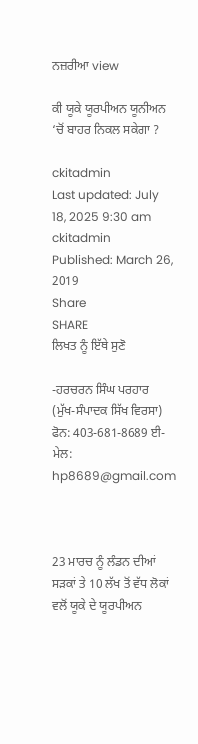ਨਜ਼ਰੀਆ view

ਕੀ ਯੂਕੇ ਯੂਰਪੀਅਨ ਯੂਨੀਅਨ ‘ਚੋਂ ਬਾਹਰ ਨਿਕਲ ਸਕੇਗਾ ?

ckitadmin
Last updated: July 18, 2025 9:30 am
ckitadmin
Published: March 26, 2019
Share
SHARE
ਲਿਖਤ ਨੂੰ ਇੱਥੇ ਸੁਣੋ

-ਹਰਚਰਨ ਸਿੰਘ ਪਰਹਾਰ
(ਮੁੱਖ-ਸੰਪਾਦਕ ਸਿੱਖ ਵਿਰਸਾ)
ਫੋਨ: 403-681-8689 ਈ-ਮੇਲ: hp8689@gmail.com



23 ਮਾਰਚ ਨੂੰ ਲੰਡਨ ਦੀਆਂ ਸੜਕਾਂ ਤੇ 10 ਲੱਖ ਤੋਂ ਵੱਧ ਲੋਕਾਂ ਵਲੋਂ ਯੂਕੇ ਦੇ ਯੂਰਪੀਅਨ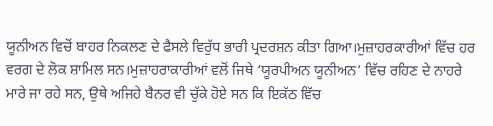ਯੂਨੀਅਨ ਵਿਚੋਂ ਬਾਹਰ ਨਿਕਲਣ ਦੇ ਫੈਸਲੇ ਵਿਰੁੱਧ ਭਾਰੀ ਪ੍ਰਦਰਸ਼ਨ ਕੀਤਾ ਗਿਆ।ਮੁਜ਼ਾਹਰਕਾਰੀਆਂ ਵਿੱਚ ਹਰ ਵਰਗ ਦੇ ਲੋਕ ਸ਼ਾਮਿਲ ਸਨ।ਮੁਜ਼ਾਹਰਾਕਾਰੀਆਂ ਵਲੋਂ ਜਿਥੇ ‘ਯੂਰਪੀਅਨ ਯੂਨੀਅਨ’ ਵਿੱਚ ਰਹਿਣ ਦੇ ਨਾਹਰੇ ਮਾਰੇ ਜਾ ਰਹੇ ਸਨ, ਉਥੇ ਅਜਿਹੇ ਬੈਨਰ ਵੀ ਚੁੱਕੇ ਹੋਏ ਸਨ ਕਿ ਇਕੱਠ ਵਿੱਚ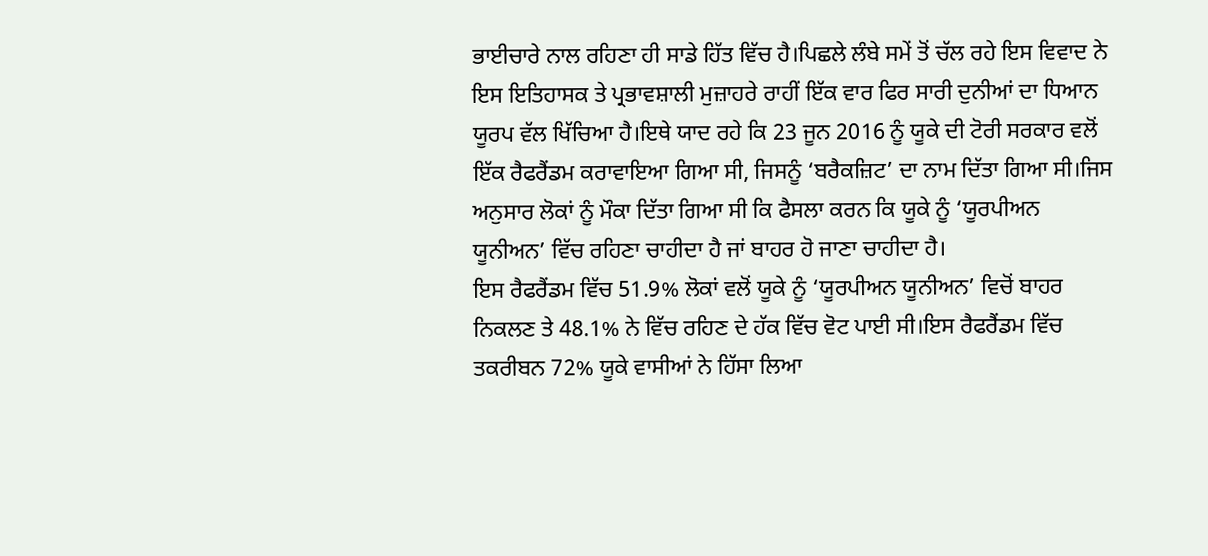ਭਾਈਚਾਰੇ ਨਾਲ ਰਹਿਣਾ ਹੀ ਸਾਡੇ ਹਿੱਤ ਵਿੱਚ ਹੈ।ਪਿਛਲੇ ਲੰਬੇ ਸਮੇਂ ਤੋਂ ਚੱਲ ਰਹੇ ਇਸ ਵਿਵਾਦ ਨੇ ਇਸ ਇਤਿਹਾਸਕ ਤੇ ਪ੍ਰਭਾਵਸ਼ਾਲੀ ਮੁਜ਼ਾਹਰੇ ਰਾਹੀਂ ਇੱਕ ਵਾਰ ਫਿਰ ਸਾਰੀ ਦੁਨੀਆਂ ਦਾ ਧਿਆਨ ਯੂਰਪ ਵੱਲ ਖਿੱਚਿਆ ਹੈ।ਇਥੇ ਯਾਦ ਰਹੇ ਕਿ 23 ਜੂਨ 2016 ਨੂੰ ਯੂਕੇ ਦੀ ਟੋਰੀ ਸਰਕਾਰ ਵਲੋਂ ਇੱਕ ਰੈਫਰੈਂਡਮ ਕਰਾਵਾਇਆ ਗਿਆ ਸੀ, ਜਿਸਨੂੰ ‘ਬਰੈਕਜ਼ਿਟ’ ਦਾ ਨਾਮ ਦਿੱਤਾ ਗਿਆ ਸੀ।ਜਿਸ ਅਨੁਸਾਰ ਲੋਕਾਂ ਨੂੰ ਮੌਕਾ ਦਿੱਤਾ ਗਿਆ ਸੀ ਕਿ ਫੈਸਲਾ ਕਰਨ ਕਿ ਯੂਕੇ ਨੂੰ ‘ਯੂਰਪੀਅਨ ਯੂਨੀਅਨ’ ਵਿੱਚ ਰਹਿਣਾ ਚਾਹੀਦਾ ਹੈ ਜਾਂ ਬਾਹਰ ਹੋ ਜਾਣਾ ਚਾਹੀਦਾ ਹੈ।
ਇਸ ਰੈਫਰੈਂਡਮ ਵਿੱਚ 51.9% ਲੋਕਾਂ ਵਲੋਂ ਯੂਕੇ ਨੂੰ ‘ਯੂਰਪੀਅਨ ਯੂਨੀਅਨ’ ਵਿਚੋਂ ਬਾਹਰ ਨਿਕਲਣ ਤੇ 48.1% ਨੇ ਵਿੱਚ ਰਹਿਣ ਦੇ ਹੱਕ ਵਿੱਚ ਵੋਟ ਪਾਈ ਸੀ।ਇਸ ਰੈਫਰੈਂਡਮ ਵਿੱਚ ਤਕਰੀਬਨ 72% ਯੂਕੇ ਵਾਸੀਆਂ ਨੇ ਹਿੱਸਾ ਲਿਆ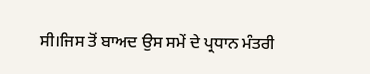ਸੀ।ਜਿਸ ਤੋਂ ਬਾਅਦ ਉਸ ਸਮੇਂ ਦੇ ਪ੍ਰਧਾਨ ਮੰਤਰੀ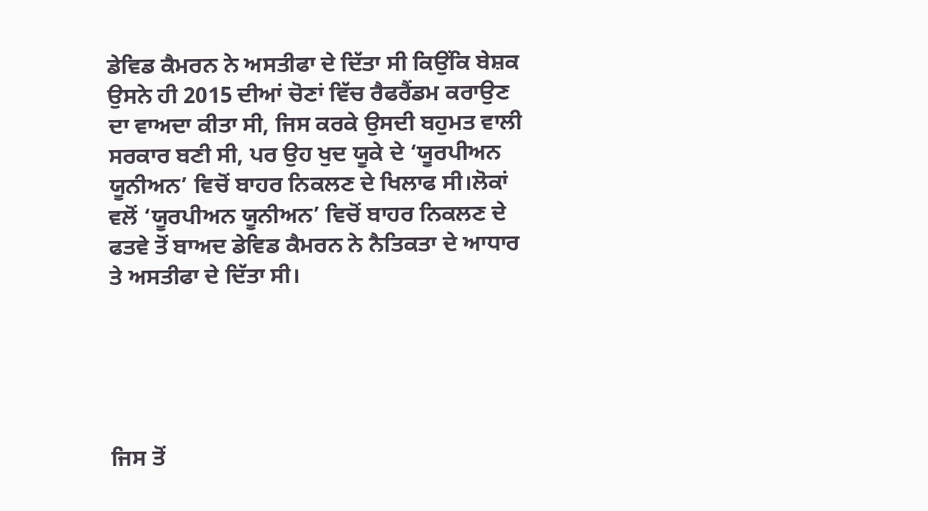ਡੇਵਿਡ ਕੈਮਰਨ ਨੇ ਅਸਤੀਫਾ ਦੇ ਦਿੱਤਾ ਸੀ ਕਿਉਂਕਿ ਬੇਸ਼ਕ ਉਸਨੇ ਹੀ 2015 ਦੀਆਂ ਚੋਣਾਂ ਵਿੱਚ ਰੈਫਰੈਂਡਮ ਕਰਾਉਣ ਦਾ ਵਾਅਦਾ ਕੀਤਾ ਸੀ, ਜਿਸ ਕਰਕੇ ਉਸਦੀ ਬਹੁਮਤ ਵਾਲੀ ਸਰਕਾਰ ਬਣੀ ਸੀ, ਪਰ ਉਹ ਖੁਦ ਯੂਕੇ ਦੇ ‘ਯੂਰਪੀਅਨ ਯੂਨੀਅਨ’ ਵਿਚੋਂ ਬਾਹਰ ਨਿਕਲਣ ਦੇ ਖਿਲਾਫ ਸੀ।ਲੋਕਾਂ ਵਲੋਂ ‘ਯੂਰਪੀਅਨ ਯੂਨੀਅਨ’ ਵਿਚੋਂ ਬਾਹਰ ਨਿਕਲਣ ਦੇ ਫਤਵੇ ਤੋਂ ਬਾਅਦ ਡੇਵਿਡ ਕੈਮਰਨ ਨੇ ਨੈਤਿਕਤਾ ਦੇ ਆਧਾਰ ਤੇ ਅਸਤੀਫਾ ਦੇ ਦਿੱਤਾ ਸੀ।





ਜਿਸ ਤੋਂ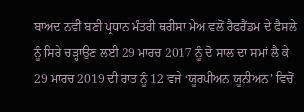ਬਾਅਦ ਨਵੀਂ ਬਣੀ ਪ੍ਰਧਾਨ ਮੰਤਰੀ ਥਰੀਸਾ ਮੇਅ ਵਲੋਂ ਰੈਫਰੈਂਡਮ ਦੇ ਫੈਸਲੇ ਨੂੰ ਸਿਰੇ ਚੜ੍ਹਾਉਣ ਲਈ 29 ਮਾਰਚ 2017 ਨੂੰ ਦੋ ਸਾਲ ਦਾ ਸਮਾਂ ਲੈ ਕੇ 29 ਮਾਰਚ 2019 ਦੀ ਰਾਤ ਨੂੰ 12 ਵਜੇ ‘ਯੂਰਪੀਅਨ ਯੂਨੀਅਨ’ ਵਿਚੋਂ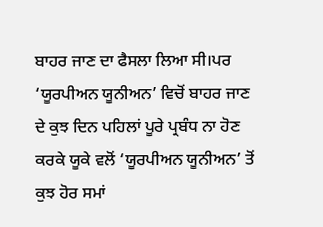ਬਾਹਰ ਜਾਣ ਦਾ ਫੈਸਲਾ ਲਿਆ ਸੀ।ਪਰ ‘ਯੂਰਪੀਅਨ ਯੂਨੀਅਨ’ ਵਿਚੋਂ ਬਾਹਰ ਜਾਣ ਦੇ ਕੁਝ ਦਿਨ ਪਹਿਲਾਂ ਪੂਰੇ ਪ੍ਰਬੰਧ ਨਾ ਹੋਣ ਕਰਕੇ ਯੂਕੇ ਵਲੋਂ ‘ਯੂਰਪੀਅਨ ਯੂਨੀਅਨ’ ਤੋਂ ਕੁਝ ਹੋਰ ਸਮਾਂ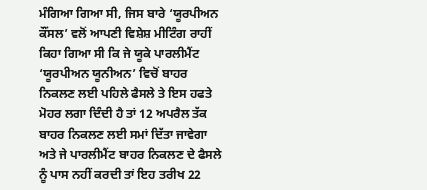ਮੰਗਿਆ ਗਿਆ ਸੀ, ਜਿਸ ਬਾਰੇ ‘ਯੂਰਪੀਅਨ ਕੌਂਸਲ’ ਵਲੋਂ ਆਪਣੀ ਵਿਸ਼ੇਸ਼ ਮੀਟਿੰਗ ਰਾਹੀਂ ਕਿਹਾ ਗਿਆ ਸੀ ਕਿ ਜੇ ਯੂਕੇ ਪਾਰਲੀਮੈਂਟ ‘ਯੂਰਪੀਅਨ ਯੂਨੀਅਨ’ ਵਿਚੋਂ ਬਾਹਰ ਨਿਕਲਣ ਲਈ ਪਹਿਲੇ ਫੈਸਲੇ ਤੇ ਇਸ ਹਫਤੇ ਮੋਹਰ ਲਗਾ ਦਿੰਦੀ ਹੈ ਤਾਂ 12 ਅਪਰੈਲ ਤੱਕ ਬਾਹਰ ਨਿਕਲਣ ਲਈ ਸਮਾਂ ਦਿੱਤਾ ਜਾਵੇਗਾ ਅਤੇ ਜੇ ਪਾਰਲੀਮੈਂਟ ਬਾਹਰ ਨਿਕਲਣ ਦੇ ਫੈਸਲੇ ਨੂੰ ਪਾਸ ਨਹੀਂ ਕਰਦੀ ਤਾਂ ਇਹ ਤਰੀਖ 22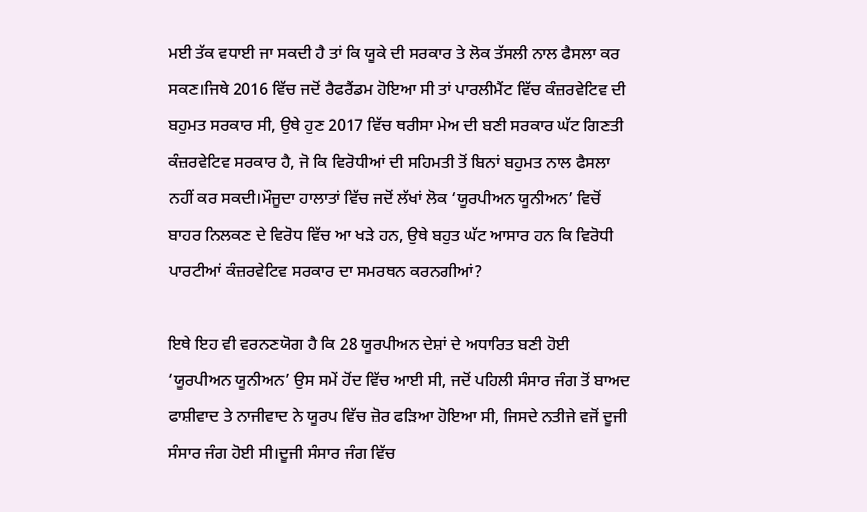ਮਈ ਤੱਕ ਵਧਾਈ ਜਾ ਸਕਦੀ ਹੈ ਤਾਂ ਕਿ ਯੂਕੇ ਦੀ ਸਰਕਾਰ ਤੇ ਲੋਕ ਤੱਸਲੀ ਨਾਲ ਫੈਸਲਾ ਕਰ ਸਕਣ।ਜਿਥੇ 2016 ਵਿੱਚ ਜਦੋਂ ਰੈਫਰੈਂਡਮ ਹੋਇਆ ਸੀ ਤਾਂ ਪਾਰਲੀਮੈਂਟ ਵਿੱਚ ਕੰਜ਼ਰਵੇਟਿਵ ਦੀ ਬਹੁਮਤ ਸਰਕਾਰ ਸੀ, ਉਥੇ ਹੁਣ 2017 ਵਿੱਚ ਥਰੀਸਾ ਮੇਅ ਦੀ ਬਣੀ ਸਰਕਾਰ ਘੱਟ ਗਿਣਤੀ ਕੰਜ਼ਰਵੇਟਿਵ ਸਰਕਾਰ ਹੈ, ਜੋ ਕਿ ਵਿਰੋਧੀਆਂ ਦੀ ਸਹਿਮਤੀ ਤੋਂ ਬਿਨਾਂ ਬਹੁਮਤ ਨਾਲ ਫੈਸਲਾ ਨਹੀਂ ਕਰ ਸਕਦੀ।ਮੌਜੂਦਾ ਹਾਲਾਤਾਂ ਵਿੱਚ ਜਦੋਂ ਲੱਖਾਂ ਲੋਕ ‘ਯੂਰਪੀਅਨ ਯੂਨੀਅਨ’ ਵਿਚੋਂ ਬਾਹਰ ਨਿਲਕਣ ਦੇ ਵਿਰੋਧ ਵਿੱਚ ਆ ਖੜੇ ਹਨ, ਉਥੇ ਬਹੁਤ ਘੱਟ ਆਸਾਰ ਹਨ ਕਿ ਵਿਰੋਧੀ ਪਾਰਟੀਆਂ ਕੰਜ਼ਰਵੇਟਿਵ ਸਰਕਾਰ ਦਾ ਸਮਰਥਨ ਕਰਨਗੀਆਂ?

ਇਥੇ ਇਹ ਵੀ ਵਰਨਣਯੋਗ ਹੈ ਕਿ 28 ਯੂਰਪੀਅਨ ਦੇਸ਼ਾਂ ਦੇ ਅਧਾਰਿਤ ਬਣੀ ਹੋਈ ‘ਯੂਰਪੀਅਨ ਯੂਨੀਅਨ’ ਉਸ ਸਮੇਂ ਹੋਂਦ ਵਿੱਚ ਆਈ ਸੀ, ਜਦੋਂ ਪਹਿਲੀ ਸੰਸਾਰ ਜੰਗ ਤੋਂ ਬਾਅਦ ਫਾਸ਼ੀਵਾਦ ਤੇ ਨਾਜੀਵਾਦ ਨੇ ਯੂਰਪ ਵਿੱਚ ਜ਼ੋਰ ਫੜਿਆ ਹੋਇਆ ਸੀ, ਜਿਸਦੇ ਨਤੀਜੇ ਵਜੋਂ ਦੂਜੀ ਸੰਸਾਰ ਜੰਗ ਹੋਈ ਸੀ।ਦੂਜੀ ਸੰਸਾਰ ਜੰਗ ਵਿੱਚ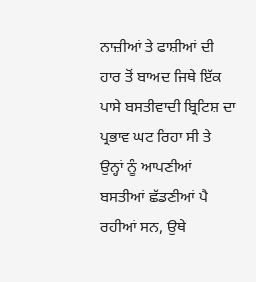ਨਾਜ਼ੀਆਂ ਤੇ ਫਾਸ਼ੀਆਂ ਦੀ ਹਾਰ ਤੋਂ ਬਾਅਦ ਜਿਥੇ ਇੱਕ ਪਾਸੇ ਬਸਤੀਵਾਦੀ ਬ੍ਰਿਟਿਸ਼ ਦਾ ਪ੍ਰਭਾਵ ਘਟ ਰਿਹਾ ਸੀ ਤੇ ਉਨ੍ਹਾਂ ਨੂੰ ਆਪਣੀਆਂ ਬਸਤੀਆਂ ਛੱਡਣੀਆਂ ਪੈ ਰਹੀਆਂ ਸਨ, ਉਥੇ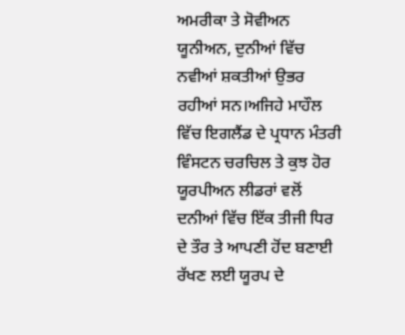ਅਮਰੀਕਾ ਤੇ ਸੋਵੀਅਨ ਯੂਨੀਅਨ, ਦੁਨੀਆਂ ਵਿੱਚ ਨਵੀਆਂ ਸ਼ਕਤੀਆਂ ਉਭਰ ਰਹੀਆਂ ਸਨ।ਅਜਿਹੇ ਮਾਹੌਲ ਵਿੱਚ ਇਗਲੈਂਡ ਦੇ ਪ੍ਰਧਾਨ ਮੰਤਰੀ ਵਿੰਸਟਨ ਚਰਚਿਲ ਤੇ ਕੁਝ ਹੋਰ ਯੂਰਪੀਅਨ ਲੀਡਰਾਂ ਵਲੋਂ ਦਨੀਆਂ ਵਿੱਚ ਇੱਕ ਤੀਜੀ ਧਿਰ ਦੇ ਤੌਰ ਤੇ ਆਪਣੀ ਹੋਂਦ ਬਣਾਈ ਰੱਖਣ ਲਈ ਯੂਰਪ ਦੇ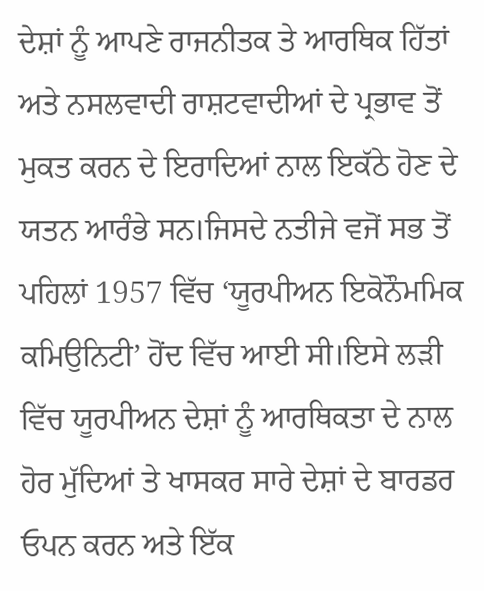ਦੇਸ਼ਾਂ ਨੂੰ ਆਪਣੇ ਰਾਜਨੀਤਕ ਤੇ ਆਰਥਿਕ ਹਿੱਤਾਂ ਅਤੇ ਨਸਲਵਾਦੀ ਰਾਸ਼ਟਵਾਦੀਆਂ ਦੇ ਪ੍ਰਭਾਵ ਤੋਂ ਮੁਕਤ ਕਰਨ ਦੇ ਇਰਾਦਿਆਂ ਨਾਲ ਇਕੱਠੇ ਹੋਣ ਦੇ ਯਤਨ ਆਰੰਭੇ ਸਨ।ਜਿਸਦੇ ਨਤੀਜੇ ਵਜੋਂ ਸਭ ਤੋਂ ਪਹਿਲਾਂ 1957 ਵਿੱਚ ‘ਯੂਰਪੀਅਨ ਇਕੋਨੌਮਮਿਕ ਕਮਿਉਨਿਟੀ’ ਹੋਂਦ ਵਿੱਚ ਆਈ ਸੀ।ਇਸੇ ਲੜੀ ਵਿੱਚ ਯੂਰਪੀਅਨ ਦੇਸ਼ਾਂ ਨੂੰ ਆਰਥਿਕਤਾ ਦੇ ਨਾਲ ਹੋਰ ਮੁੱਦਿਆਂ ਤੇ ਖਾਸਕਰ ਸਾਰੇ ਦੇਸ਼ਾਂ ਦੇ ਬਾਰਡਰ ਓਪਨ ਕਰਨ ਅਤੇ ਇੱਕ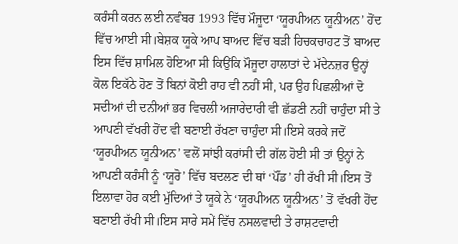ਕਰੰਸੀ ਕਰਨ ਲਈ ਨਵੰਬਰ 1993 ਵਿੱਚ ਮੌਜੂਦਾ ‘ਯੂਰਪੀਅਨ ਯੂਨੀਅਨ’ ਹੋਂਦ ਵਿੱਚ ਆਈ ਸੀ।ਬੇਸ਼ਕ ਯੂਕੇ ਆਪ ਬਾਅਦ ਵਿੱਚ ਬੜੀ ਹਿਚਕਚਾਹਟ ਤੋਂ ਬਾਅਦ ਇਸ ਵਿੱਚ ਸ਼ਾਮਿਲ ਹੋਇਆ ਸੀ ਕਿਉਂਕਿ ਮੌਜੂਦਾ ਹਾਲਾਤਾਂ ਦੇ ਮੱਦੇਨਜ਼ਰ ਉਨ੍ਹਾਂ ਕੋਲ ਇਕੱਠੇ ਹੋਣ ਤੋਂ ਬਿਨਾਂ ਕੋਈ ਰਾਹ ਵੀ ਨਹੀਂ ਸੀ, ਪਰ ਉਹ ਪਿਛਲੀਆਂ ਦੋ ਸਦੀਆਂ ਦੀ ਦਨੀਆਂ ਭਰ ਵਿਚਲੀ ਅਜਾਰੇਦਾਰੀ ਵੀ ਛੱਡਣੀ ਨਹੀਂ ਚਾਹੁੰਦਾ ਸੀ ਤੇ ਆਪਣੀ ਵੱਖਰੀ ਹੋਂਦ ਵੀ ਬਣਾਈ ਰੱਖਣਾ ਚਾਹੁੰਦਾ ਸੀ।ਇਸੇ ਕਰਕੇ ਜਦੋਂ ‘ਯੂਰਪੀਅਨ ਯੂਨੀਅਨ’ ਵਲੋਂ ਸਾਂਝੀ ਕਰਾਂਸੀ ਦੀ ਗੱਲ ਹੋਈ ਸੀ ਤਾਂ ਉਨ੍ਹਾਂ ਨੇ ਆਪਣੀ ਕਰੰਸੀ ਨੂੰ ‘ਯੂਰੋ’ ਵਿੱਚ ਬਦਲਣ ਦੀ ਥਾਂ ‘ਪੌਂਡ’ ਹੀ ਰੱਖੀ ਸੀ।ਇਸ ਤੋਂ ਇਲਾਵਾ ਹੋਰ ਕਈ ਮੁੱਦਿਆਂ ਤੇ ਯੂਕੇ ਨੇ ‘ਯੂਰਪੀਅਨ ਯੂਨੀਅਨ’ ਤੋਂ ਵੱਖਰੀ ਹੋਂਦ ਬਣਾਈ ਰੱਖੀ ਸੀ।ਇਸ ਸਾਰੇ ਸਮੇਂ ਵਿੱਚ ਨਸਲਵਾਦੀ ਤੇ ਰਾਸ਼ਟਵਾਦੀ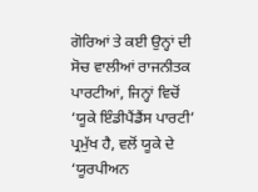ਗੋਰਿਆਂ ਤੇ ਕਈ ਉਨ੍ਹਾਂ ਦੀ ਸੋਚ ਵਾਲੀਆਂ ਰਾਜਨੀਤਕ ਪਾਰਟੀਆਂ, ਜਿਨ੍ਹਾਂ ਵਿਚੋਂ ‘ਯੂਕੇ ਇੰਡੀਪੈਂਡੈਂਸ ਪਾਰਟੀ’ ਪ੍ਰਮੁੱਖ ਹੈ, ਵਲੋਂ ਯੂਕੇ ਦੇ ‘ਯੂਰਪੀਅਨ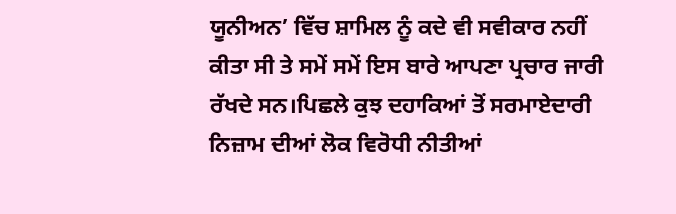ਯੂਨੀਅਨ’ ਵਿੱਚ ਸ਼ਾਮਿਲ ਨੂੰ ਕਦੇ ਵੀ ਸਵੀਕਾਰ ਨਹੀਂ ਕੀਤਾ ਸੀ ਤੇ ਸਮੇਂ ਸਮੇਂ ਇਸ ਬਾਰੇ ਆਪਣਾ ਪ੍ਰਚਾਰ ਜਾਰੀ ਰੱਖਦੇ ਸਨ।ਪਿਛਲੇ ਕੁਝ ਦਹਾਕਿਆਂ ਤੋਂ ਸਰਮਾਏਦਾਰੀ ਨਿਜ਼ਾਮ ਦੀਆਂ ਲੋਕ ਵਿਰੋਧੀ ਨੀਤੀਆਂ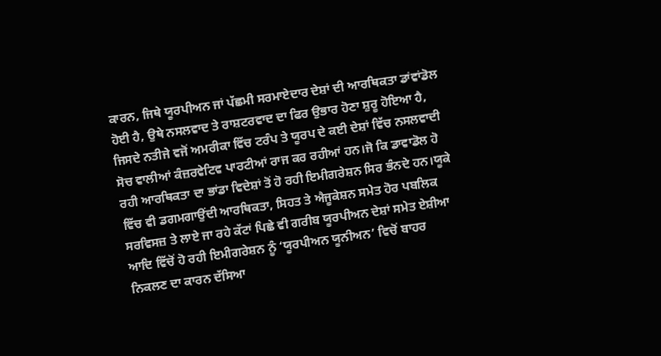ਕਾਰਨ, ਜਿਥੇ ਯੂਰਪੀਅਨ ਜਾਂ ਪੱਛਮੀ ਸਰਮਾਏਦਾਰ ਦੇਸ਼ਾਂ ਦੀ ਆਰਥਿਕਤਾ ਡਾਂਵਾਂਡੋਲ ਹੋਈ ਹੈ, ਉਥੇ ਨਸਲਵਾਦ ਤੇ ਰਾਸ਼ਟਰਵਾਦ ਦਾ ਫਿਰ ਉਭਾਰ ਹੋਣਾ ਸ਼ੁਰੂ ਹੋਇਆ ਹੈ, ਜਿਸਦੇ ਨਤੀਜੇ ਵਜੋਂ ਅਮਰੀਕਾ ਵਿੱਚ ਟਰੰਪ ਤੇ ਯੂਰਪ ਦੇ ਕਈ ਦੇਸ਼ਾਂ ਵਿੱਚ ਨਸਲਵਾਦੀ ਸੋਚ ਵਾਲੀਆਂ ਕੰਜ਼ਰਵੇਟਿਵ ਪਾਰਟੀਆਂ ਰਾਜ ਕਰ ਰਹੀਆਂ ਹਨ।ਜੋ ਕਿ ਡਾਵਾਡੋਲ ਹੋ ਰਹੀ ਆਰਥਿਕਤਾ ਦਾ ਭਾਂਡਾ ਵਿਦੇਸ਼ਾਂ ਤੋਂ ਹੋ ਰਹੀ ਇਮੀਗਰੇਸ਼ਨ ਸਿਰ ਭੰਨਦੇ ਹਨ।ਯੂਕੇ ਵਿੱਚ ਵੀ ਡਗਮਗਾਉਂਦੀ ਆਰਥਿਕਤਾ, ਸਿਹਤ ਤੇ ਐਜੂਕੇਸ਼ਨ ਸਮੇਤ ਹੋਰ ਪਬਲਿਕ ਸਰਵਿਸਜ਼ ਤੇ ਲਾਏ ਜਾ ਰਹੇ ਕੱਟਾਂ ਪਿਛੇ ਵੀ ਗਰੀਬ ਯੂਰਪੀਅਨ ਦੇਸ਼ਾਂ ਸਮੇਤ ਏਸ਼ੀਆ ਆਦਿ ਵਿੱਚੋਂ ਹੋ ਰਹੀ ਇਮੀਗਰੇਸ਼ਨ ਨੂੰ ‘ਯੂਰਪੀਅਨ ਯੂਨੀਅਨ’ ਵਿਚੋਂ ਬਾਹਰ ਨਿਕਲਣ ਦਾ ਕਾਰਨ ਦੱਸਿਆ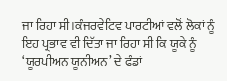ਜਾ ਰਿਹਾ ਸੀ।ਕੰਜਰਵੇਟਿਵ ਪਾਰਟੀਆਂ ਵਲੋਂ ਲੋਕਾਂ ਨੂੰ ਇਹ ਪ੍ਰਭਾਵ ਵੀ ਦਿੱਤਾ ਜਾ ਰਿਹਾ ਸੀ ਕਿ ਯੂਕੇ ਨੂੰ ‘ਯੂਰਪੀਅਨ ਯੂਨੀਅਨ’ ਦੇ ਫੰਡਾਂ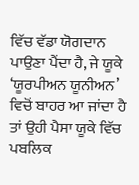ਵਿੱਚ ਵੱਡਾ ਯੋਗਦਾਨ ਪਾਉਣਾ ਪੈਂਦਾ ਹੈ, ਜੇ ਯੂਕੇ ‘ਯੂਰਪੀਅਨ ਯੂਨੀਅਨ’ ਵਿਚੋਂ ਬਾਹਰ ਆ ਜਾਂਦਾ ਹੈ ਤਾਂ ਉਹੀ ਪੈਸਾ ਯੂਕੇ ਵਿੱਚ ਪਬਲਿਕ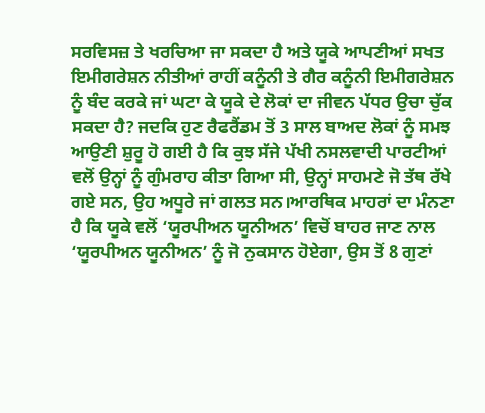ਸਰਵਿਸਜ਼ ਤੇ ਖਰਚਿਆ ਜਾ ਸਕਦਾ ਹੈ ਅਤੇ ਯੂਕੇ ਆਪਣੀਆਂ ਸਖਤ ਇਮੀਗਰੇਸ਼ਨ ਨੀਤੀਆਂ ਰਾਹੀਂ ਕਨੂੰਨੀ ਤੇ ਗੈਰ ਕਨੂੰਨੀ ਇਮੀਗਰੇਸ਼ਨ ਨੂੰ ਬੰਦ ਕਰਕੇ ਜਾਂ ਘਟਾ ਕੇ ਯੂਕੇ ਦੇ ਲੋਕਾਂ ਦਾ ਜੀਵਨ ਪੱਧਰ ਉਚਾ ਚੁੱਕ ਸਕਦਾ ਹੈ? ਜਦਕਿ ਹੁਣ ਰੈਫਰੈਂਡਮ ਤੋਂ 3 ਸਾਲ ਬਾਅਦ ਲੋਕਾਂ ਨੂੰ ਸਮਝ ਆਉਣੀ ਸ਼ੁਰੂ ਹੋ ਗਈ ਹੈ ਕਿ ਕੁਝ ਸੱਜੇ ਪੱਖੀ ਨਸਲਵਾਦੀ ਪਾਰਟੀਆਂ ਵਲੋਂ ਉਨ੍ਹਾਂ ਨੂੰ ਗੁੰਮਰਾਹ ਕੀਤਾ ਗਿਆ ਸੀ, ਉਨ੍ਹਾਂ ਸਾਹਮਣੇ ਜੋ ਤੱਥ ਰੱਖੇ ਗਏ ਸਨ, ਉਹ ਅਧੂਰੇ ਜਾਂ ਗਲਤ ਸਨ।ਆਰਥਿਕ ਮਾਹਰਾਂ ਦਾ ਮੰਨਣਾ ਹੈ ਕਿ ਯੂਕੇ ਵਲੋਂ ‘ਯੂਰਪੀਅਨ ਯੂਨੀਅਨ’ ਵਿਚੋਂ ਬਾਹਰ ਜਾਣ ਨਾਲ ‘ਯੂਰਪੀਅਨ ਯੂਨੀਅਨ’ ਨੂੰ ਜੋ ਨੁਕਸਾਨ ਹੋਏਗਾ, ਉਸ ਤੋਂ 8 ਗੁਣਾਂ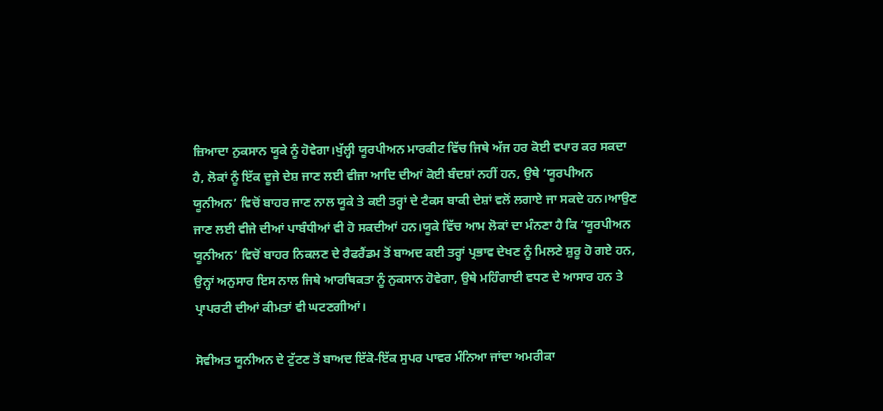ਜ਼ਿਆਦਾ ਨੁਕਸਾਨ ਯੂਕੇ ਨੂੰ ਹੋਵੇਗਾ।ਖੁੱਲ੍ਹੀ ਯੂਰਪੀਅਨ ਮਾਰਕੀਟ ਵਿੱਚ ਜਿਥੇ ਅੱਜ ਹਰ ਕੋਈ ਵਪਾਰ ਕਰ ਸਕਦਾ ਹੈ, ਲੋਕਾਂ ਨੂੰ ਇੱਕ ਦੂਜੇ ਦੇਸ਼ ਜਾਣ ਲਈ ਵੀਜਾ ਆਦਿ ਦੀਆਂ ਕੋਈ ਬੰਦਸ਼ਾਂ ਨਹੀਂ ਹਨ, ਉਥੇ ‘ਯੂਰਪੀਅਨ ਯੂਨੀਅਨ’ ਵਿਚੋਂ ਬਾਹਰ ਜਾਣ ਨਾਲ ਯੂਕੇ ਤੇ ਕਈ ਤਰ੍ਹਾਂ ਦੇ ਟੈਕਸ ਬਾਕੀ ਦੇਸ਼ਾਂ ਵਲੋਂ ਲਗਾਏ ਜਾ ਸਕਦੇ ਹਨ।ਆਉਣ ਜਾਣ ਲਈ ਵੀਜੇ ਦੀਆਂ ਪਾਬੰਧੀਆਂ ਵੀ ਹੋ ਸਕਦੀਆਂ ਹਨ।ਯੂਕੇ ਵਿੱਚ ਆਮ ਲੋਕਾਂ ਦਾ ਮੰਨਣਾ ਹੈ ਕਿ ‘ਯੂਰਪੀਅਨ ਯੂਨੀਅਨ’ ਵਿਚੋਂ ਬਾਹਰ ਨਿਕਲਣ ਦੇ ਰੈਫਰੈਂਡਮ ਤੋਂ ਬਾਅਦ ਕਈ ਤਰ੍ਹਾਂ ਪ੍ਰਭਾਵ ਦੇਖਣ ਨੂੰ ਮਿਲਣੇ ਸ਼ੁਰੂ ਹੋ ਗਏ ਹਨ, ਉਨ੍ਹਾਂ ਅਨੁਸਾਰ ਇਸ ਨਾਲ ਜਿਥੇ ਆਰਥਿਕਤਾ ਨੂੰ ਨੁਕਸਾਨ ਹੋਵੇਗਾ, ਉਥੇ ਮਹਿੰਗਾਈ ਵਧਣ ਦੇ ਆਸਾਰ ਹਨ ਤੇ ਪ੍ਰਾਪਰਟੀ ਦੀਆਂ ਕੀਮਤਾਂ ਵੀ ਘਟਣਗੀਆਂ।

ਸੋਵੀਅਤ ਯੂਨੀਅਨ ਦੇ ਟੁੱਟਣ ਤੋਂ ਬਾਅਦ ਇੱਕੋ-ਇੱਕ ਸੁਪਰ ਪਾਵਰ ਮੰਨਿਆ ਜਾਂਦਾ ਅਮਰੀਕਾ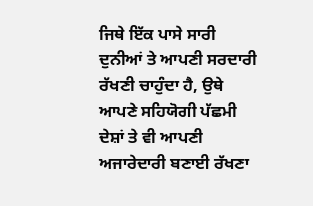ਜਿਥੇ ਇੱਕ ਪਾਸੇ ਸਾਰੀ ਦੁਨੀਆਂ ਤੇ ਆਪਣੀ ਸਰਦਾਰੀ ਰੱਖਣੀ ਚਾਹੁੰਦਾ ਹੈ, ਉਥੇ ਆਪਣੇ ਸਹਿਯੋਗੀ ਪੱਛਮੀ ਦੇਸ਼ਾਂ ਤੇ ਵੀ ਆਪਣੀ ਅਜਾਰੇਦਾਰੀ ਬਣਾਈ ਰੱਖਣਾ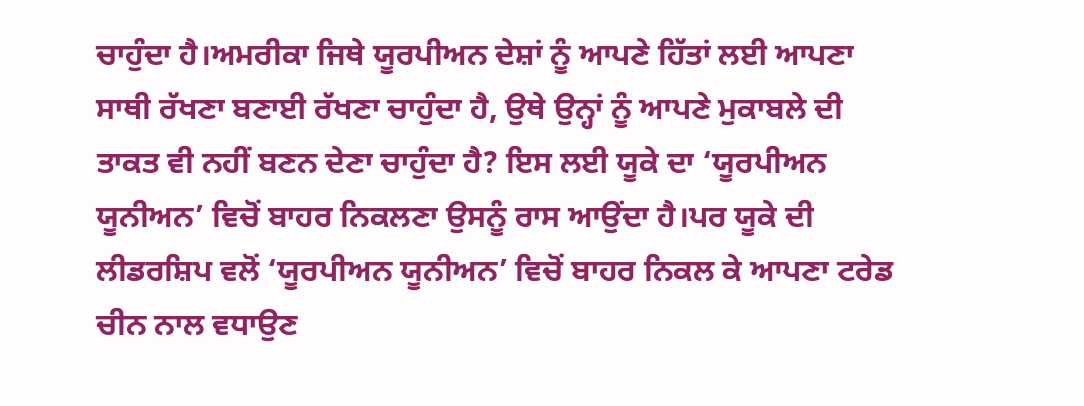ਚਾਹੁੰਦਾ ਹੈ।ਅਮਰੀਕਾ ਜਿਥੇ ਯੂਰਪੀਅਨ ਦੇਸ਼ਾਂ ਨੂੰ ਆਪਣੇ ਹਿੱਤਾਂ ਲਈ ਆਪਣਾ ਸਾਥੀ ਰੱਖਣਾ ਬਣਾਈ ਰੱਖਣਾ ਚਾਹੁੰਦਾ ਹੈ, ਉਥੇ ਉਨ੍ਹਾਂ ਨੂੰ ਆਪਣੇ ਮੁਕਾਬਲੇ ਦੀ ਤਾਕਤ ਵੀ ਨਹੀਂ ਬਣਨ ਦੇਣਾ ਚਾਹੁੰਦਾ ਹੈ? ਇਸ ਲਈ ਯੂਕੇ ਦਾ ‘ਯੂਰਪੀਅਨ ਯੂਨੀਅਨ’ ਵਿਚੋਂ ਬਾਹਰ ਨਿਕਲਣਾ ਉਸਨੂੰ ਰਾਸ ਆਉਂਦਾ ਹੈ।ਪਰ ਯੂਕੇ ਦੀ ਲੀਡਰਸ਼ਿਪ ਵਲੋਂ ‘ਯੂਰਪੀਅਨ ਯੂਨੀਅਨ’ ਵਿਚੋਂ ਬਾਹਰ ਨਿਕਲ ਕੇ ਆਪਣਾ ਟਰੇਡ ਚੀਨ ਨਾਲ ਵਧਾਉਣ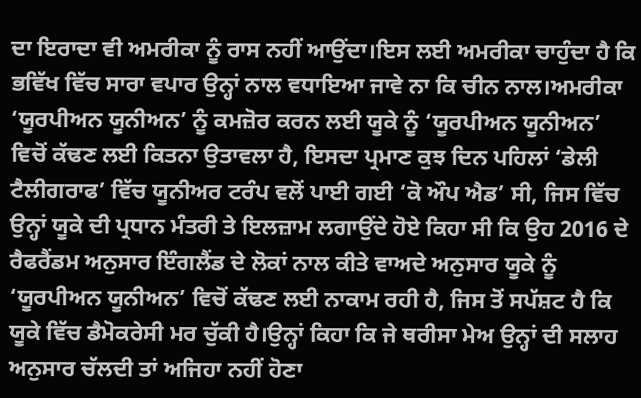ਦਾ ਇਰਾਦਾ ਵੀ ਅਮਰੀਕਾ ਨੂੰ ਰਾਸ ਨਹੀਂ ਆਉਂਦਾ।ਇਸ ਲਈ ਅਮਰੀਕਾ ਚਾਹੁੰਦਾ ਹੈ ਕਿ ਭਵਿੱਖ ਵਿੱਚ ਸਾਰਾ ਵਪਾਰ ਉਨ੍ਹਾਂ ਨਾਲ ਵਧਾਇਆ ਜਾਵੇ ਨਾ ਕਿ ਚੀਨ ਨਾਲ।ਅਮਰੀਕਾ ‘ਯੂਰਪੀਅਨ ਯੂਨੀਅਨ’ ਨੂੰ ਕਮਜ਼ੋਰ ਕਰਨ ਲਈ ਯੂਕੇ ਨੂੰ ‘ਯੂਰਪੀਅਨ ਯੂਨੀਅਨ’ ਵਿਚੋਂ ਕੱਢਣ ਲਈ ਕਿਤਨਾ ਉਤਾਵਲਾ ਹੈ, ਇਸਦਾ ਪ੍ਰਮਾਣ ਕੁਝ ਦਿਨ ਪਹਿਲਾਂ ‘ਡੇਲੀ ਟੈਲੀਗਰਾਫ’ ਵਿੱਚ ਯੂਨੀਅਰ ਟਰੰਪ ਵਲੋਂ ਪਾਈ ਗਈ ‘ਕੋ ਔਪ ਐਡ’ ਸੀ, ਜਿਸ ਵਿੱਚ ਉਨ੍ਹਾਂ ਯੂਕੇ ਦੀ ਪ੍ਰਧਾਨ ਮੰਤਰੀ ਤੇ ਇਲਜ਼ਾਮ ਲਗਾਉਂਦੇ ਹੋਏ ਕਿਹਾ ਸੀ ਕਿ ਉਹ 2016 ਦੇ ਰੈਫਰੈਂਡਮ ਅਨੁਸਾਰ ਇੰਗਲੈਂਡ ਦੇ ਲੋਕਾਂ ਨਾਲ ਕੀਤੇ ਵਾਅਦੇ ਅਨੁਸਾਰ ਯੂਕੇ ਨੂੰ ‘ਯੂਰਪੀਅਨ ਯੂਨੀਅਨ’ ਵਿਚੋਂ ਕੱਢਣ ਲਈ ਨਾਕਾਮ ਰਹੀ ਹੈ, ਜਿਸ ਤੋਂ ਸਪੱਸ਼ਟ ਹੈ ਕਿ ਯੂਕੇ ਵਿੱਚ ਡੈਮੋਕਰੇਸੀ ਮਰ ਚੁੱਕੀ ਹੈ।ਉਨ੍ਹਾਂ ਕਿਹਾ ਕਿ ਜੇ ਥਰੀਸਾ ਮੇਅ ਉਨ੍ਹਾਂ ਦੀ ਸਲਾਹ ਅਨੁਸਾਰ ਚੱਲਦੀ ਤਾਂ ਅਜਿਹਾ ਨਹੀਂ ਹੋਣਾ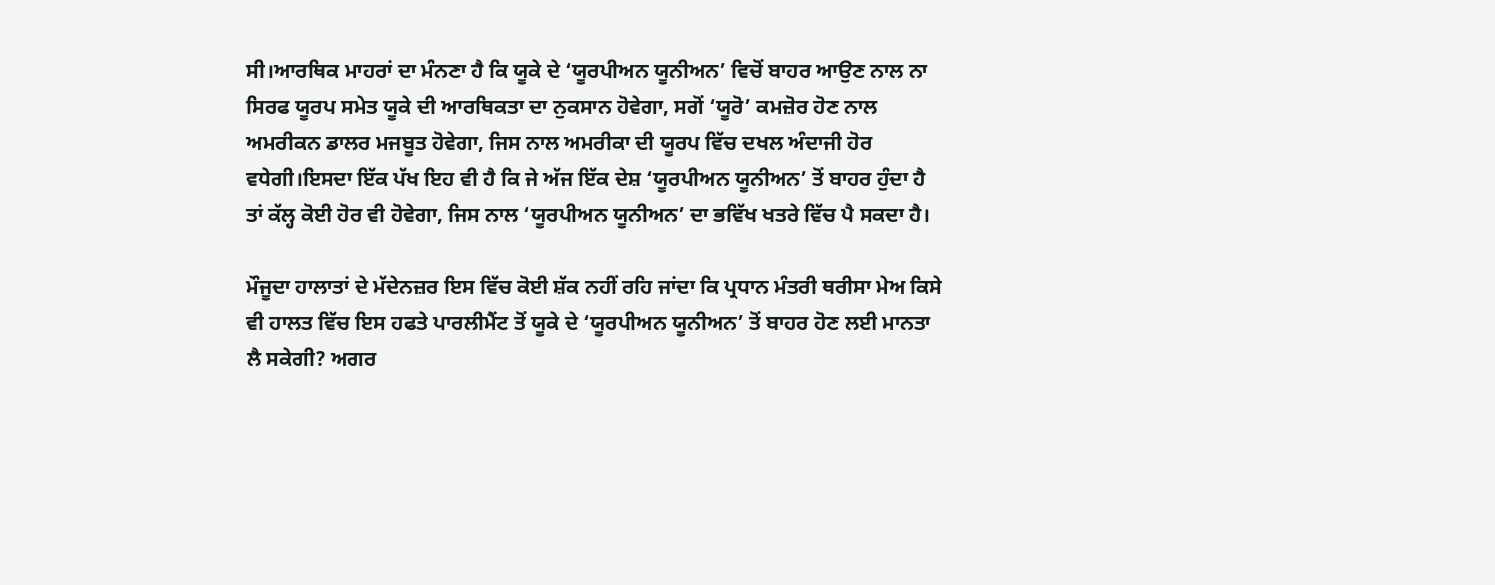ਸੀ।ਆਰਥਿਕ ਮਾਹਰਾਂ ਦਾ ਮੰਨਣਾ ਹੈ ਕਿ ਯੂਕੇ ਦੇ ‘ਯੂਰਪੀਅਨ ਯੂਨੀਅਨ’ ਵਿਚੋਂ ਬਾਹਰ ਆਉਣ ਨਾਲ ਨਾ ਸਿਰਫ ਯੂਰਪ ਸਮੇਤ ਯੂਕੇ ਦੀ ਆਰਥਿਕਤਾ ਦਾ ਨੁਕਸਾਨ ਹੋਵੇਗਾ, ਸਗੋਂ ‘ਯੂਰੋ’ ਕਮਜ਼ੋਰ ਹੋਣ ਨਾਲ ਅਮਰੀਕਨ ਡਾਲਰ ਮਜਬੂਤ ਹੋਵੇਗਾ, ਜਿਸ ਨਾਲ ਅਮਰੀਕਾ ਦੀ ਯੂਰਪ ਵਿੱਚ ਦਖਲ ਅੰਦਾਜੀ ਹੋਰ ਵਧੇਗੀ।ਇਸਦਾ ਇੱਕ ਪੱਖ ਇਹ ਵੀ ਹੈ ਕਿ ਜੇ ਅੱਜ ਇੱਕ ਦੇਸ਼ ‘ਯੂਰਪੀਅਨ ਯੂਨੀਅਨ’ ਤੋਂ ਬਾਹਰ ਹੁੰਦਾ ਹੈ ਤਾਂ ਕੱਲ੍ਹ ਕੋਈ ਹੋਰ ਵੀ ਹੋਵੇਗਾ, ਜਿਸ ਨਾਲ ‘ਯੂਰਪੀਅਨ ਯੂਨੀਅਨ’ ਦਾ ਭਵਿੱਖ ਖਤਰੇ ਵਿੱਚ ਪੈ ਸਕਦਾ ਹੈ।

ਮੌਜੂਦਾ ਹਾਲਾਤਾਂ ਦੇ ਮੱਦੇਨਜ਼ਰ ਇਸ ਵਿੱਚ ਕੋਈ ਸ਼ੱਕ ਨਹੀਂ ਰਹਿ ਜਾਂਦਾ ਕਿ ਪ੍ਰਧਾਨ ਮੰਤਰੀ ਥਰੀਸਾ ਮੇਅ ਕਿਸੇ ਵੀ ਹਾਲਤ ਵਿੱਚ ਇਸ ਹਫਤੇ ਪਾਰਲੀਮੈਂਟ ਤੋਂ ਯੂਕੇ ਦੇ ‘ਯੂਰਪੀਅਨ ਯੂਨੀਅਨ’ ਤੋਂ ਬਾਹਰ ਹੋਣ ਲਈ ਮਾਨਤਾ ਲੈ ਸਕੇਗੀ? ਅਗਰ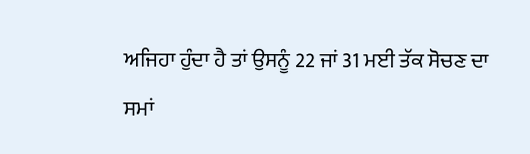ਅਜਿਹਾ ਹੁੰਦਾ ਹੈ ਤਾਂ ਉਸਨੂੰ 22 ਜਾਂ 31 ਮਈ ਤੱਕ ਸੋਚਣ ਦਾ ਸਮਾਂ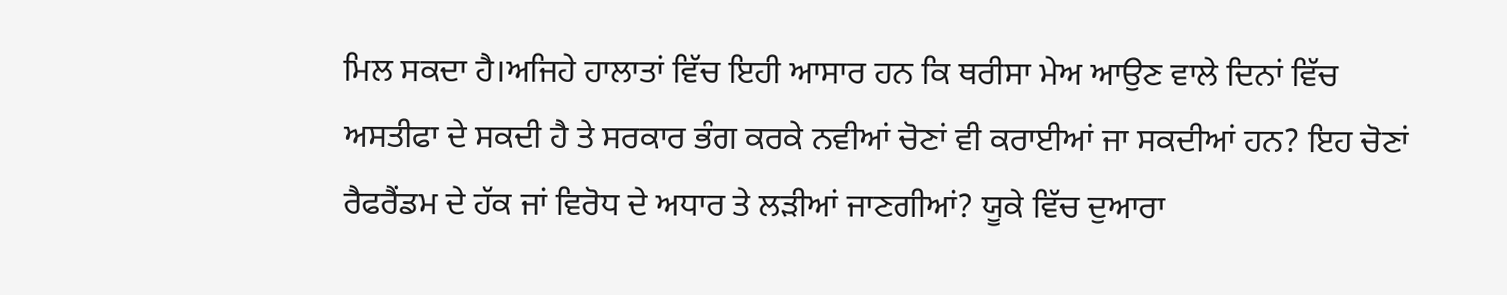ਮਿਲ ਸਕਦਾ ਹੈ।ਅਜਿਹੇ ਹਾਲਾਤਾਂ ਵਿੱਚ ਇਹੀ ਆਸਾਰ ਹਨ ਕਿ ਥਰੀਸਾ ਮੇਅ ਆਉਣ ਵਾਲੇ ਦਿਨਾਂ ਵਿੱਚ ਅਸਤੀਫਾ ਦੇ ਸਕਦੀ ਹੈ ਤੇ ਸਰਕਾਰ ਭੰਗ ਕਰਕੇ ਨਵੀਆਂ ਚੋਣਾਂ ਵੀ ਕਰਾਈਆਂ ਜਾ ਸਕਦੀਆਂ ਹਨ? ਇਹ ਚੋਣਾਂ ਰੈਫਰੈਂਡਮ ਦੇ ਹੱਕ ਜਾਂ ਵਿਰੋਧ ਦੇ ਅਧਾਰ ਤੇ ਲੜੀਆਂ ਜਾਣਗੀਆਂ? ਯੂਕੇ ਵਿੱਚ ਦੁਆਰਾ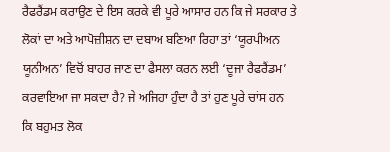ਰੈਫਰੈਂਡਮ ਕਰਾਉਣ ਦੇ ਇਸ ਕਰਕੇ ਵੀ ਪੂਰੇ ਆਸਾਰ ਹਨ ਕਿ ਜੇ ਸਰਕਾਰ ਤੇ ਲੋਕਾਂ ਦਾ ਅਤੇ ਆਪੋਜ਼ੀਸ਼ਨ ਦਾ ਦਬਾਅ ਬਣਿਆ ਰਿਹਾ ਤਾਂ ‘ਯੂਰਪੀਅਨ ਯੂਨੀਅਨ’ ਵਿਚੋਂ ਬਾਹਰ ਜਾਣ ਦਾ ਫੈਸਲਾ ਕਰਨ ਲਈ ‘ਦੂਜਾ ਰੈਫਰੈਂਡਮ’ ਕਰਵਾਇਆ ਜਾ ਸਕਦਾ ਹੈ? ਜੇ ਅਜਿਹਾ ਹੁੰਦਾ ਹੈ ਤਾਂ ਹੁਣ ਪੂਰੇ ਚਾਂਸ ਹਨ ਕਿ ਬਹੁਮਤ ਲੋਕ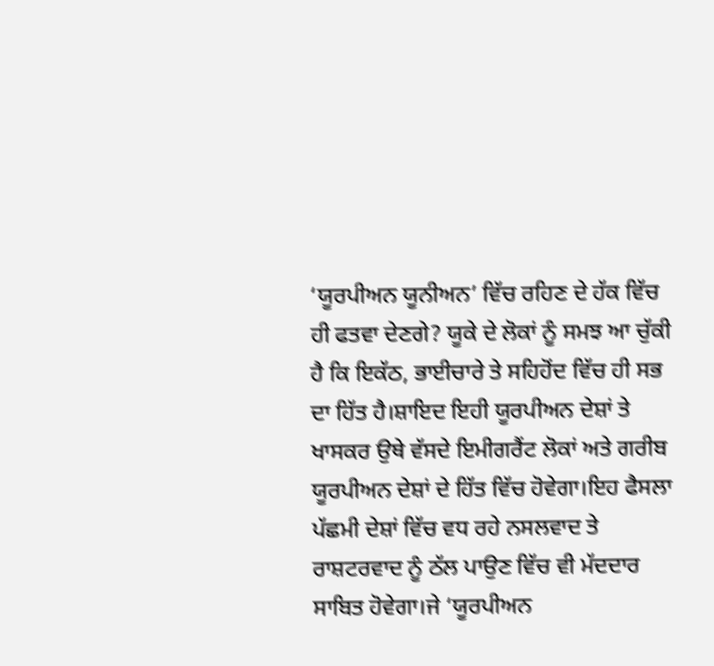‘ਯੂਰਪੀਅਨ ਯੂਨੀਅਨ’ ਵਿੱਚ ਰਹਿਣ ਦੇ ਹੱਕ ਵਿੱਚ ਹੀ ਫਤਵਾ ਦੇਣਗੇ? ਯੂਕੇ ਦੇ ਲੋਕਾਂ ਨੂੰ ਸਮਝ ਆ ਚੁੱਕੀ ਹੈ ਕਿ ਇਕੱਠ, ਭਾਈਚਾਰੇ ਤੇ ਸਹਿਹੋਂਦ ਵਿੱਚ ਹੀ ਸਭ ਦਾ ਹਿੱਤ ਹੈ।ਸ਼ਾਇਦ ਇਹੀ ਯੂਰਪੀਅਨ ਦੇਸ਼ਾਂ ਤੇ ਖਾਸਕਰ ਉਥੇ ਵੱਸਦੇ ਇਮੀਗਰੈਂਟ ਲੋਕਾਂ ਅਤੇ ਗਰੀਬ ਯੂਰਪੀਅਨ ਦੇਸ਼ਾਂ ਦੇ ਹਿੱਤ ਵਿੱਚ ਹੋਵੇਗਾ।ਇਹ ਫੈਸਲਾ ਪੱਛਮੀ ਦੇਸ਼ਾਂ ਵਿੱਚ ਵਧ ਰਹੇ ਨਸਲਵਾਦ ਤੇ ਰਾਸ਼ਟਰਵਾਦ ਨੂੰ ਠੱਲ ਪਾਉਣ ਵਿੱਚ ਵੀ ਮੱਦਦਾਰ ਸਾਬਿਤ ਹੋਵੇਗਾ।ਜੇ ‘ਯੂਰਪੀਅਨ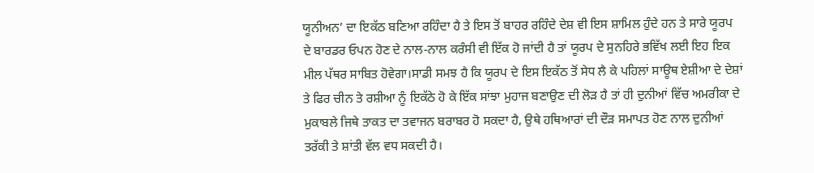ਯੂਨੀਅਨ’ ਦਾ ਇਕੱਠ ਬਣਿਆ ਰਹਿੰਦਾ ਹੈ ਤੇ ਇਸ ਤੋਂ ਬਾਹਰ ਰਹਿੰਦੇ ਦੇਸ਼ ਵੀ ਇਸ ਸ਼ਾਮਿਲ ਹੁੰਦੇ ਹਨ ਤੇ ਸਾਰੇ ਯੂਰਪ ਦੇ ਬਾਰਡਰ ਓਪਨ ਹੋਣ ਦੇ ਨਾਲ-ਨਾਲ ਕਰੰਸੀ ਵੀ ਇੱਕ ਹੋ ਜਾਂਦੀ ਹੈ ਤਾਂ ਯੂਰਪ ਦੇ ਸੁਨਹਿਰੇ ਭਵਿੱਖ ਲਈ ਇਹ ਇਕ ਮੀਲ ਪੱਥਰ ਸਾਬਿਤ ਹੋਵੇਗਾ।ਸਾਡੀ ਸਮਝ ਹੈ ਕਿ ਯੂਰਪ ਦੇ ਇਸ ਇਕੱਠ ਤੋਂ ਸੇਧ ਲੈ ਕੇ ਪਹਿਲਾਂ ਸਾਊਥ ਏਸ਼ੀਆ ਦੇ ਦੇਸ਼ਾਂ  ਤੇ ਫਿਰ ਚੀਨ ਤੇ ਰਸ਼ੀਆ ਨੂੰ ਇਕੱਠੇ ਹੋ ਕੇ ਇੱਕ ਸਾਂਝਾ ਮੁਹਾਜ ਬਣਾਉਣ ਦੀ ਲੋੜ ਹੈ ਤਾਂ ਹੀ ਦੁਨੀਆਂ ਵਿੱਚ ਅਮਰੀਕਾ ਦੇ ਮੁਕਾਬਲੇ ਜਿਥੇ ਤਾਕਤ ਦਾ ਤਵਾਜਨ ਬਰਾਬਰ ਹੋ ਸਕਦਾ ਹੈ, ਉਥੇ ਹਥਿਆਰਾਂ ਦੀ ਦੌੜ ਸਮਾਪਤ ਹੋਣ ਨਾਲ ਦੁਨੀਆਂ ਤਰੱਕੀ ਤੇ ਸ਼ਾਂਤੀ ਵੱਲ ਵਧ ਸਕਦੀ ਹੈ।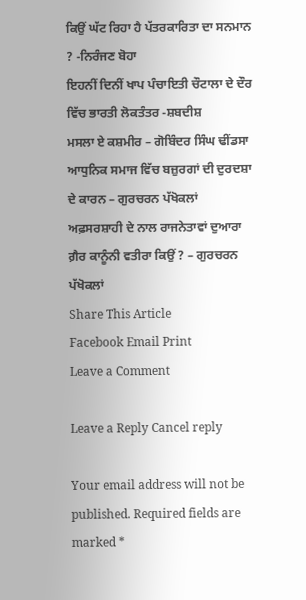ਕਿਉਂ ਘੱਟ ਰਿਹਾ ਹੈ ਪੱਤਰਕਾਰਿਤਾ ਦਾ ਸਨਮਾਨ ? -ਨਿਰੰਜਣ ਬੋਹਾ
ਇਹਨੀਂ ਦਿਨੀਂ ਖਾਪ ਪੰਚਾਇਤੀ ਚੌਟਾਲਾ ਦੇ ਦੌਰ ਵਿੱਚ ਭਾਰਤੀ ਲੋਕਤੰਤਰ -ਸ਼ਬਦੀਸ਼
ਮਸਲਾ ਏ ਕਸ਼ਮੀਰ – ਗੋਬਿੰਦਰ ਸਿੰਘ ਢੀਂਡਸਾ
ਆਧੁਨਿਕ ਸਮਾਜ ਵਿੱਚ ਬਜ਼ੁਰਗਾਂ ਦੀ ਦੁਰਦਸ਼ਾ ਦੇ ਕਾਰਨ – ਗੁਰਚਰਨ ਪੱਖੋਕਲਾਂ
ਅਫ਼ਸਰਸ਼ਾਹੀ ਦੇ ਨਾਲ ਰਾਜਨੇਤਾਵਾਂ ਦੁਆਰਾ ਗ਼ੈਰ ਕਾਨੂੰਨੀ ਵਤੀਰਾ ਕਿਉਂ ? – ਗੁਰਚਰਨ ਪੱਖੋਕਲਾਂ
Share This Article
Facebook Email Print
Leave a Comment

Leave a Reply Cancel reply

Your email address will not be published. Required fields are marked *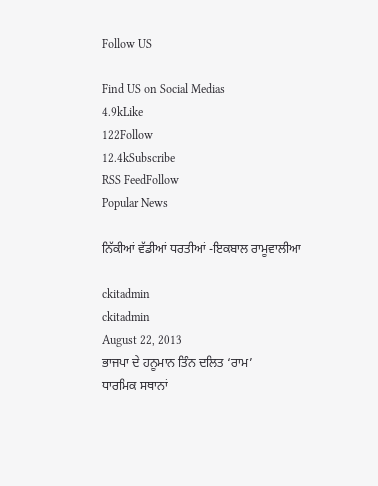Follow US

Find US on Social Medias
4.9kLike
122Follow
12.4kSubscribe
RSS FeedFollow
Popular News

ਨਿੱਕੀਆਂ ਵੱਡੀਆਂ ਧਰਤੀਆਂ -ਇਕਬਾਲ ਰਾਮੂਵਾਲੀਆ

ckitadmin
ckitadmin
August 22, 2013
ਭਾਜਪਾ ਦੇ ਹਨੂਮਾਨ ਤਿੰਨ ਦਲਿਤ ‘ਰਾਮ’
ਧਾਰਮਿਕ ਸਥਾਨਾਂ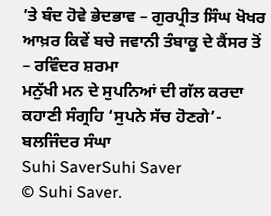’ਤੇ ਬੰਦ ਹੋਵੇ ਭੇਦਭਾਵ – ਗੁਰਪ੍ਰੀਤ ਸਿੰਘ ਖੋਖਰ
ਆਖ਼ਰ ਕਿਵੇਂ ਬਚੇ ਜਵਾਨੀ ਤੰਬਾਕੂ ਦੇ ਕੈਂਸਰ ਤੋਂ – ਰਵਿੰਦਰ ਸ਼ਰਮਾ
ਮਨੁੱਖੀ ਮਨ ਦੇ ਸੁਪਨਿਆਂ ਦੀ ਗੱਲ ਕਰਦਾ ਕਹਾਣੀ ਸੰਗ੍ਰਹਿ ‘ਸੁਪਨੇ ਸੱਚ ਹੋਣਗੇ’- ਬਲਜਿੰਦਰ ਸੰਘਾ
Suhi SaverSuhi Saver
© Suhi Saver.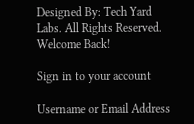Designed By: Tech Yard Labs. All Rights Reserved.
Welcome Back!

Sign in to your account

Username or Email Address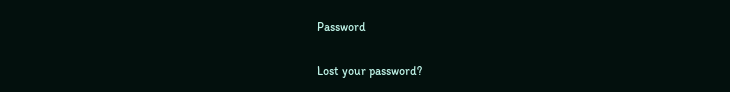Password

Lost your password?